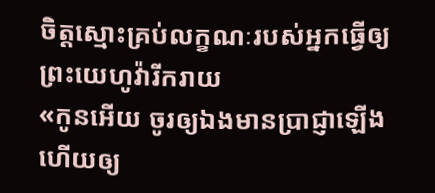ចិត្តស្មោះគ្រប់លក្ខណៈរបស់អ្នកធ្វើឲ្យព្រះយេហូវ៉ារីករាយ
«កូនអើយ ចូរឲ្យឯងមានប្រាជ្ញាឡើង ហើយឲ្យ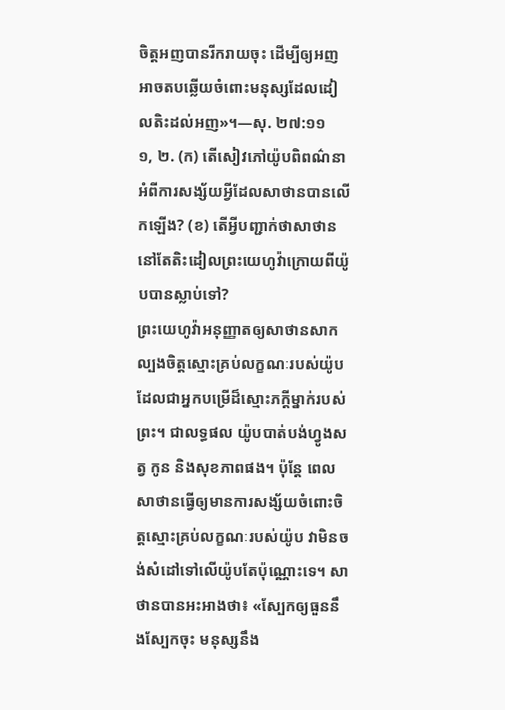ចិត្តអញបានរីករាយចុះ ដើម្បីឲ្យអញអាចតបឆ្លើយចំពោះមនុស្សដែលដៀលតិះដល់អញ»។—សុ. ២៧:១១
១, ២. (ក) តើសៀវភៅយ៉ូបពិពណ៌នាអំពីការសង្ស័យអ្វីដែលសាថានបានលើកឡើង? (ខ) តើអ្វីបញ្ជាក់ថាសាថាននៅតែតិះដៀលព្រះយេហូវ៉ាក្រោយពីយ៉ូបបានស្លាប់ទៅ?
ព្រះយេហូវ៉ាអនុញ្ញាតឲ្យសាថានសាកល្បងចិត្តស្មោះគ្រប់លក្ខណៈរបស់យ៉ូប ដែលជាអ្នកបម្រើដ៏ស្មោះភក្ដីម្នាក់របស់ព្រះ។ ជាលទ្ធផល យ៉ូបបាត់បង់ហ្វូងសត្វ កូន និងសុខភាពផង។ ប៉ុន្តែ ពេលសាថានធ្វើឲ្យមានការសង្ស័យចំពោះចិត្តស្មោះគ្រប់លក្ខណៈរបស់យ៉ូប វាមិនចង់សំដៅទៅលើយ៉ូបតែប៉ុណ្ណោះទេ។ សាថានបានអះអាងថា៖ «ស្បែកឲ្យធួននឹងស្បែកចុះ មនុស្សនឹង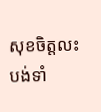សុខចិត្តលះបង់ទាំ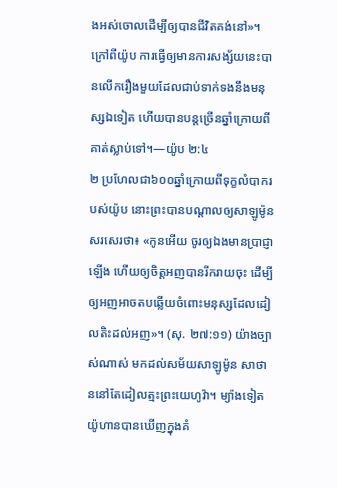ងអស់ចោលដើម្បីឲ្យបានជីវិតគង់នៅ»។ ក្រៅពីយ៉ូប ការធ្វើឲ្យមានការសង្ស័យនេះបានលើករឿងមួយដែលជាប់ទាក់ទងនឹងមនុស្សឯទៀត ហើយបានបន្តច្រើនឆ្នាំក្រោយពីគាត់ស្លាប់ទៅ។—យ៉ូប ២:៤
២ ប្រហែលជា៦០០ឆ្នាំក្រោយពីទុក្ខលំបាករបស់យ៉ូប នោះព្រះបានបណ្ដាលឲ្យសាឡូម៉ូនសរសេរថា៖ «កូនអើយ ចូរឲ្យឯងមានប្រាជ្ញាឡើង ហើយឲ្យចិត្តអញបានរីករាយចុះ ដើម្បីឲ្យអញអាចតបឆ្លើយចំពោះមនុស្សដែលដៀលតិះដល់អញ»។ (សុ. ២៧:១១) យ៉ាងច្បាស់ណាស់ មកដល់សម័យសាឡូម៉ូន សាថាននៅតែដៀលត្មះព្រះយេហូវ៉ា។ ម្យ៉ាងទៀត យ៉ូហានបានឃើញក្នុងគំ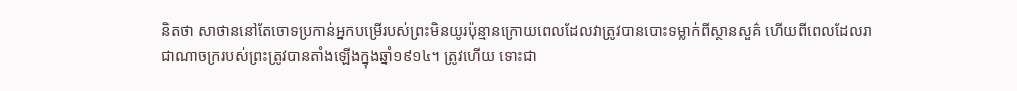និតថា សាថាននៅតែចោទប្រកាន់អ្នកបម្រើរបស់ព្រះមិនយូរប៉ុន្មានក្រោយពេលដែលវាត្រូវបានបោះទម្លាក់ពីស្ថានសួគ៌ ហើយពីពេលដែលរាជាណាចក្ររបស់ព្រះត្រូវបានតាំងឡើងក្នុងឆ្នាំ១៩១៤។ ត្រូវហើយ ទោះជា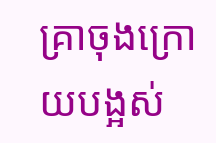គ្រាចុងក្រោយបង្អស់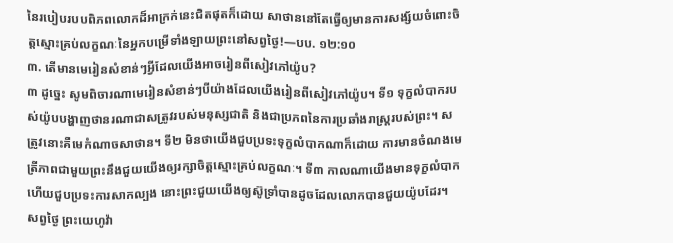នៃរបៀបរបបពិភពលោកដ៏អាក្រក់នេះជិតផុតក៏ដោយ សាថាននៅតែធ្វើឲ្យមានការសង្ស័យចំពោះចិត្តស្មោះគ្រប់លក្ខណៈនៃអ្នកបម្រើទាំងឡាយព្រះនៅសព្វថ្ងៃ!—បប. ១២:១០
៣. តើមានមេរៀនសំខាន់ៗអ្វីដែលយើងអាចរៀនពីសៀវភៅយ៉ូប?
៣ ដូច្នេះ សូមពិចារណាមេរៀនសំខាន់ៗបីយ៉ាងដែលយើងរៀនពីសៀវភៅយ៉ូប។ ទី១ ទុក្ខលំបាករបស់យ៉ូបបង្ហាញថានរណាជាសត្រូវរបស់មនុស្សជាតិ និងជាប្រភពនៃការប្រឆាំងរាស្ត្ររបស់ព្រះ។ សត្រូវនោះគឺមេកំណាចសាថាន។ ទី២ មិនថាយើងជួបប្រទះទុក្ខលំបាកណាក៏ដោយ ការមានចំណងមេត្រីភាពជាមួយព្រះនឹងជួយយើងឲ្យរក្សាចិត្តស្មោះគ្រប់លក្ខណៈ។ ទី៣ កាលណាយើងមានទុក្ខលំបាកហើយជួបប្រទះការសាកល្បង នោះព្រះជួយយើងឲ្យស៊ូទ្រាំបានដូចដែលលោកបានជួយយ៉ូបដែរ។ សព្វថ្ងៃ ព្រះយេហូវ៉ា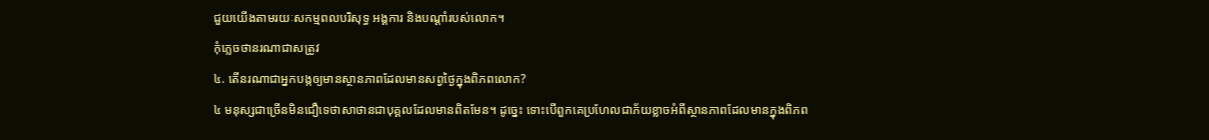ជួយយើងតាមរយៈសកម្មពលបរិសុទ្ធ អង្គការ និងបណ្ដាំរបស់លោក។
កុំភ្លេចថានរណាជាសត្រូវ
៤. តើនរណាជាអ្នកបង្កឲ្យមានស្ថានភាពដែលមានសព្វថ្ងៃក្នុងពិភពលោក?
៤ មនុស្សជាច្រើនមិនជឿទេថាសាថានជាបុគ្គលដែលមានពិតមែន។ ដូច្នេះ ទោះបើពួកគេប្រហែលជាភ័យខ្លាចអំពីស្ថានភាពដែលមានក្នុងពិភព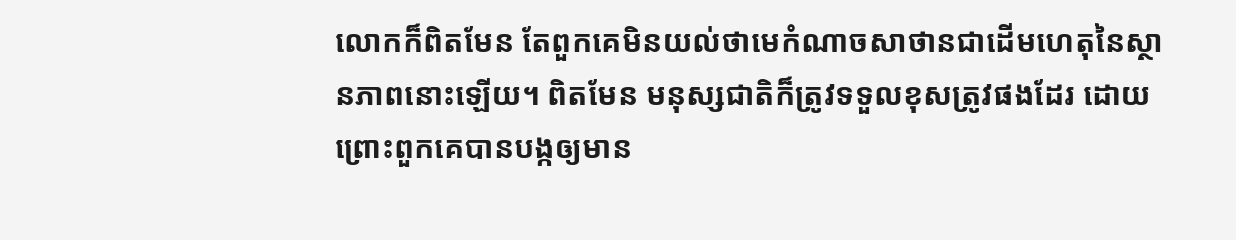លោកក៏ពិតមែន តែពួកគេមិនយល់ថាមេកំណាចសាថានជាដើមហេតុនៃស្ថានភាពនោះឡើយ។ ពិតមែន មនុស្សជាតិក៏ត្រូវទទួលខុសត្រូវផងដែរ ដោយព្រោះពួកគេបានបង្កឲ្យមាន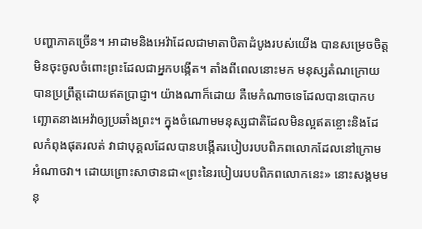បញ្ហាភាគច្រើន។ អាដាមនិងអេវ៉ាដែលជាមាតាបិតាដំបូងរបស់យើង បានសម្រេចចិត្តមិនចុះចូលចំពោះព្រះដែលជាអ្នកបង្កើត។ តាំងពីពេលនោះមក មនុស្សតំណក្រោយបានប្រព្រឹត្តដោយឥតប្រាជ្ញា។ យ៉ាងណាក៏ដោយ គឺមេកំណាចទេដែលបានបោកបញ្ឆោតនាងអេវ៉ាឲ្យប្រឆាំងព្រះ។ ក្នុងចំណោមមនុស្សជាតិដែលមិនល្អឥតខ្ចោះនិងដែលកំពុងផុតរលត់ វាជាបុគ្គលដែលបានបង្កើតរបៀបរបបពិភពលោកដែលនៅក្រោមអំណាចវា។ ដោយព្រោះសាថានជា«ព្រះនៃរបៀបរបបពិភពលោកនេះ» នោះសង្គមមនុ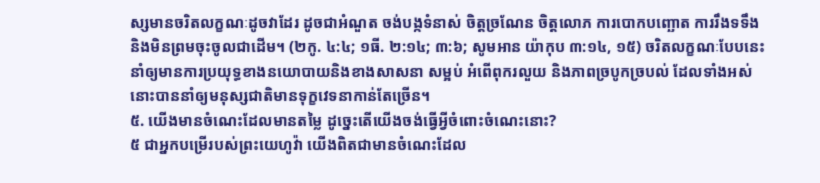ស្សមានចរិតលក្ខណៈដូចវាដែរ ដូចជាអំណួត ចង់បង្កទំនាស់ ចិត្តច្រណែន ចិត្តលោភ ការបោកបញ្ឆោត ការរឹងទទឹងនិងមិនព្រមចុះចូលជាដើម។ (២កូ. ៤:៤; ១ធី. ២:១៤; ៣:៦; សូមអាន យ៉ាកុប ៣:១៤, ១៥) ចរិតលក្ខណៈបែបនេះនាំឲ្យមានការប្រយុទ្ធខាងនយោបាយនិងខាងសាសនា សម្អប់ អំពើពុករលួយ និងភាពច្របូកច្របល់ ដែលទាំងអស់នោះបាននាំឲ្យមនុស្សជាតិមានទុក្ខវេទនាកាន់តែច្រើន។
៥. យើងមានចំណេះដែលមានតម្លៃ ដូច្នេះតើយើងចង់ធ្វើអ្វីចំពោះចំណេះនោះ?
៥ ជាអ្នកបម្រើរបស់ព្រះយេហូវ៉ា យើងពិតជាមានចំណេះដែល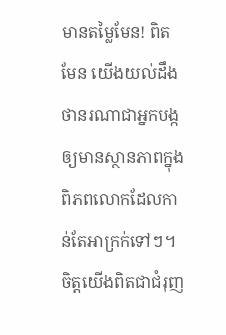មានតម្លៃមែន! ពិតមែន យើងយល់ដឹងថានរណាជាអ្នកបង្កឲ្យមានស្ថានភាពក្នុងពិភពលោកដែលកាន់តែអាក្រក់ទៅៗ។ ចិត្តយើងពិតជាជំរុញ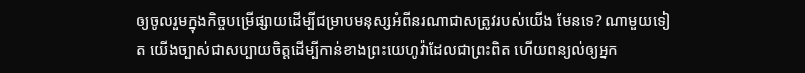ឲ្យចូលរួមក្នុងកិច្ចបម្រើផ្សាយដើម្បីជម្រាបមនុស្សអំពីនរណាជាសត្រូវរបស់យើង មែនទេ? ណាមួយទៀត យើងច្បាស់ជាសប្បាយចិត្តដើម្បីកាន់ខាងព្រះយេហូវ៉ាដែលជាព្រះពិត ហើយពន្យល់ឲ្យអ្នក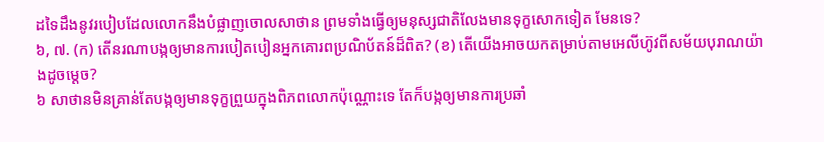ដទៃដឹងនូវរបៀបដែលលោកនឹងបំផ្លាញចោលសាថាន ព្រមទាំងធ្វើឲ្យមនុស្សជាតិលែងមានទុក្ខសោកទៀត មែនទេ?
៦, ៧. (ក) តើនរណាបង្កឲ្យមានការបៀតបៀនអ្នកគោរពប្រណិប័តន៍ដ៏ពិត? (ខ) តើយើងអាចយកតម្រាប់តាមអេលីហ៊ូវពីសម័យបុរាណយ៉ាងដូចម្ដេច?
៦ សាថានមិនគ្រាន់តែបង្កឲ្យមានទុក្ខព្រួយក្នុងពិភពលោកប៉ុណ្ណោះទេ តែក៏បង្កឲ្យមានការប្រឆាំ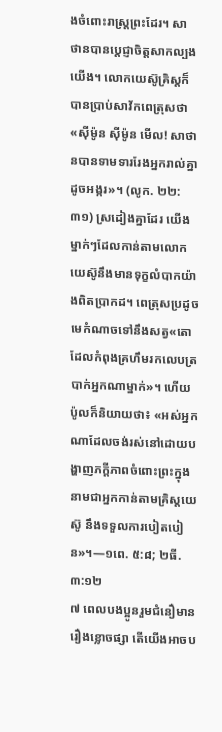ងចំពោះរាស្ត្រព្រះដែរ។ សាថានបានប្ដេជ្ញាចិត្តសាកល្បងយើង។ លោកយេស៊ូគ្រិស្តក៏បានប្រាប់សាវ័កពេត្រុសថា «ស៊ីម៉ូន ស៊ីម៉ូន មើល! សាថានបានទាមទាររែងអ្នករាល់គ្នាដូចអង្ករ»។ (លូក. ២២:៣១) ស្រដៀងគ្នាដែរ យើងម្នាក់ៗដែលកាន់តាមលោកយេស៊ូនឹងមានទុក្ខលំបាកយ៉ាងពិតប្រាកដ។ ពេត្រុសប្រដូចមេកំណាចទៅនឹងសត្វ«តោដែលកំពុងគ្រហឹមរកលេបត្របាក់អ្នកណាម្នាក់»។ ហើយប៉ូលក៏និយាយថា៖ «អស់អ្នកណាដែលចង់រស់នៅដោយបង្ហាញភក្ដីភាពចំពោះព្រះក្នុងនាមជាអ្នកកាន់តាមគ្រិស្តយេស៊ូ នឹងទទួលការបៀតបៀន»។—១ពេ. ៥:៨; ២ធី. ៣:១២
៧ ពេលបងប្អូនរួមជំនឿមានរឿងខ្លោចផ្សា តើយើងអាចប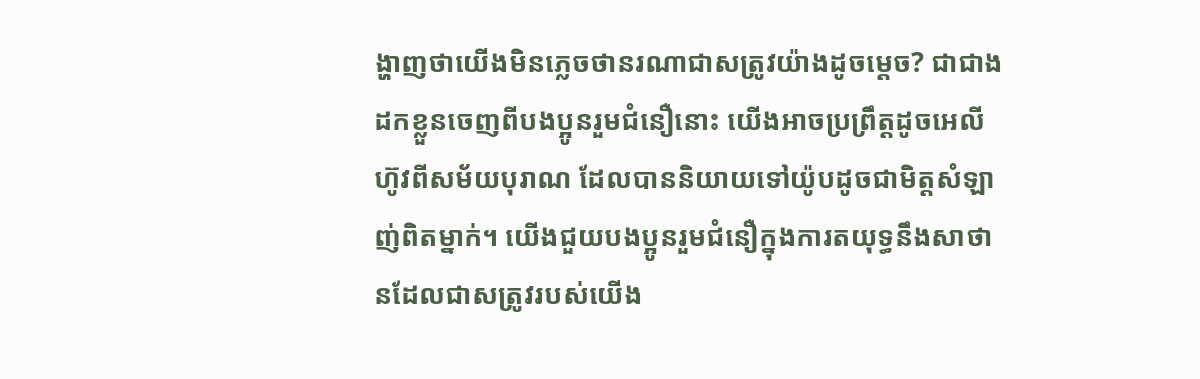ង្ហាញថាយើងមិនភ្លេចថានរណាជាសត្រូវយ៉ាងដូចម្ដេច? ជាជាងដកខ្លួនចេញពីបងប្អូនរួមជំនឿនោះ យើងអាចប្រព្រឹត្តដូចអេលីហ៊ូវពីសម័យបុរាណ ដែលបាននិយាយទៅយ៉ូបដូចជាមិត្តសំឡាញ់ពិតម្នាក់។ យើងជួយបងប្អូនរួមជំនឿក្នុងការតយុទ្ធនឹងសាថានដែលជាសត្រូវរបស់យើង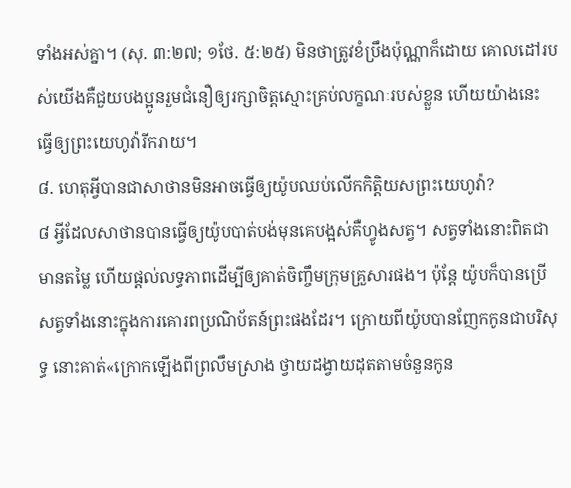ទាំងអស់គ្នា។ (សុ. ៣:២៧; ១ថែ. ៥:២៥) មិនថាត្រូវខំប្រឹងប៉ុណ្ណាក៏ដោយ គោលដៅរបស់យើងគឺជួយបងប្អូនរួមជំនឿឲ្យរក្សាចិត្តស្មោះគ្រប់លក្ខណៈរបស់ខ្លួន ហើយយ៉ាងនេះ ធ្វើឲ្យព្រះយេហូវ៉ារីករាយ។
៨. ហេតុអ្វីបានជាសាថានមិនអាចធ្វើឲ្យយ៉ូបឈប់លើកកិត្ដិយសព្រះយេហូវ៉ា?
៨ អ្វីដែលសាថានបានធ្វើឲ្យយ៉ូបបាត់បង់មុនគេបង្អស់គឺហ្វូងសត្វ។ សត្វទាំងនោះពិតជាមានតម្លៃ ហើយផ្ដល់លទ្ធភាពដើម្បីឲ្យគាត់ចិញ្ចឹមក្រុមគ្រួសារផង។ ប៉ុន្តែ យ៉ូបក៏បានប្រើសត្វទាំងនោះក្នុងការគោរពប្រណិប័តន៍ព្រះផងដែរ។ ក្រោយពីយ៉ូបបានញែកកូនជាបរិសុទ្ធ នោះគាត់«ក្រោកឡើងពីព្រលឹមស្រាង ថ្វាយដង្វាយដុតតាមចំនួនកូន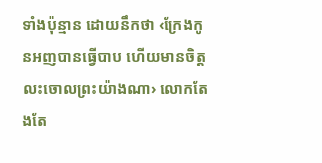ទាំងប៉ុន្មាន ដោយនឹកថា ‹ក្រែងកូនអញបានធ្វើបាប ហើយមានចិត្តលះចោលព្រះយ៉ាងណា› លោកតែងតែ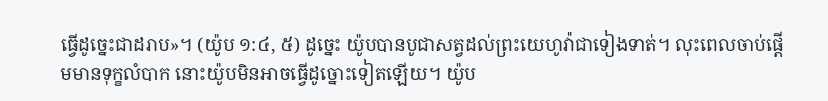ធ្វើដូច្នេះជាដរាប»។ (យ៉ូប ១:៤, ៥) ដូច្នេះ យ៉ូបបានបូជាសត្វដល់ព្រះយេហូវ៉ាជាទៀងទាត់។ លុះពេលចាប់ផ្ដើមមានទុក្ខលំបាក នោះយ៉ូបមិនអាចធ្វើដូច្នោះទៀតឡើយ។ យ៉ូប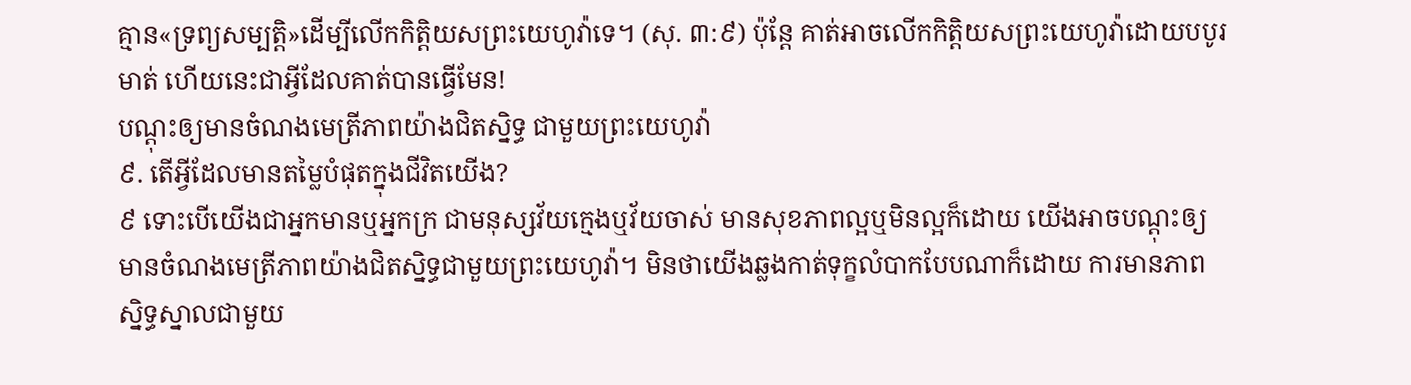គ្មាន«ទ្រព្យសម្បត្ដិ»ដើម្បីលើកកិត្ដិយសព្រះយេហូវ៉ាទេ។ (សុ. ៣:៩) ប៉ុន្តែ គាត់អាចលើកកិត្ដិយសព្រះយេហូវ៉ាដោយបបូរមាត់ ហើយនេះជាអ្វីដែលគាត់បានធ្វើមែន!
បណ្ដុះឲ្យមានចំណងមេត្រីភាពយ៉ាងជិតស្និទ្ធ ជាមួយព្រះយេហូវ៉ា
៩. តើអ្វីដែលមានតម្លៃបំផុតក្នុងជីវិតយើង?
៩ ទោះបើយើងជាអ្នកមានឬអ្នកក្រ ជាមនុស្សវ័យក្មេងឬវ័យចាស់ មានសុខភាពល្អឬមិនល្អក៏ដោយ យើងអាចបណ្ដុះឲ្យមានចំណងមេត្រីភាពយ៉ាងជិតស្និទ្ធជាមួយព្រះយេហូវ៉ា។ មិនថាយើងឆ្លងកាត់ទុក្ខលំបាកបែបណាក៏ដោយ ការមានភាពស្និទ្ធស្នាលជាមួយ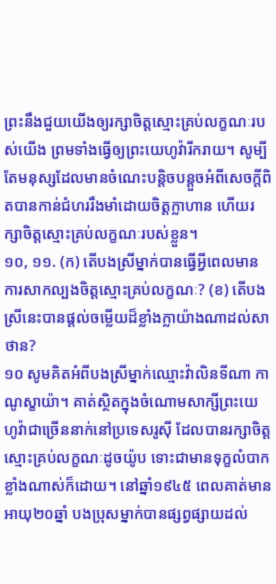ព្រះនឹងជួយយើងឲ្យរក្សាចិត្តស្មោះគ្រប់លក្ខណៈរបស់យើង ព្រមទាំងធ្វើឲ្យព្រះយេហូវ៉ារីករាយ។ សូម្បីតែមនុស្សដែលមានចំណេះបន្ដិចបន្តួចអំពីសេចក្ដីពិតបានកាន់ជំហររឹងមាំដោយចិត្តក្លាហាន ហើយរក្សាចិត្តស្មោះគ្រប់លក្ខណៈរបស់ខ្លួន។
១០, ១១. (ក) តើបងស្រីម្នាក់បានធ្វើអ្វីពេលមានការសាកល្បងចិត្តស្មោះគ្រប់លក្ខណៈ? (ខ) តើបងស្រីនេះបានផ្ដល់ចម្លើយដ៏ខ្លាំងក្លាយ៉ាងណាដល់សាថាន?
១០ សូមគិតអំពីបងស្រីម្នាក់ឈ្មោះវ៉ាលិនទីណា កាណូស្ខាយ៉ា។ គាត់ស្ថិតក្នុងចំណោមសាក្សីព្រះយេហូវ៉ាជាច្រើននាក់នៅប្រទេសរូស៊ី ដែលបានរក្សាចិត្តស្មោះគ្រប់លក្ខណៈដូចយ៉ូប ទោះជាមានទុក្ខលំបាកខ្លាំងណាស់ក៏ដោយ។ នៅឆ្នាំ១៩៤៥ ពេលគាត់មានអាយុ២០ឆ្នាំ បងប្រុសម្នាក់បានផ្សព្វផ្សាយដល់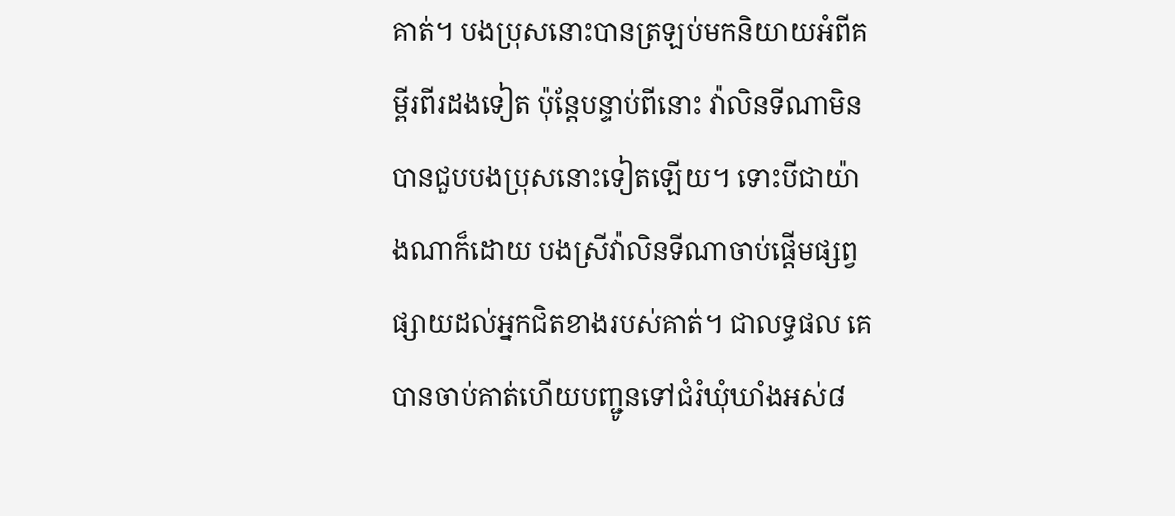គាត់។ បងប្រុសនោះបានត្រឡប់មកនិយាយអំពីគម្ពីរពីរដងទៀត ប៉ុន្តែបន្ទាប់ពីនោះ វ៉ាលិនទីណាមិនបានជួបបងប្រុសនោះទៀតឡើយ។ ទោះបីជាយ៉ាងណាក៏ដោយ បងស្រីវ៉ាលិនទីណាចាប់ផ្ដើមផ្សព្វផ្សាយដល់អ្នកជិតខាងរបស់គាត់។ ជាលទ្ធផល គេបានចាប់គាត់ហើយបញ្ជូនទៅជំរំឃុំឃាំងអស់៨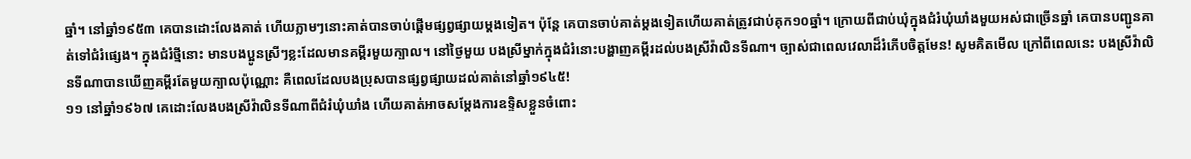ឆ្នាំ។ នៅឆ្នាំ១៩៥៣ គេបានដោះលែងគាត់ ហើយភ្លាមៗនោះគាត់បានចាប់ផ្ដើមផ្សព្វផ្សាយម្ដងទៀត។ ប៉ុន្តែ គេបានចាប់គាត់ម្ដងទៀតហើយគាត់ត្រូវជាប់គុក១០ឆ្នាំ។ ក្រោយពីជាប់ឃុំក្នុងជំរំឃុំឃាំងមួយអស់ជាច្រើនឆ្នាំ គេបានបញ្ជូនគាត់ទៅជំរំផ្សេង។ ក្នុងជំរំថ្មីនោះ មានបងប្អូនស្រីៗខ្លះដែលមានគម្ពីរមួយក្បាល។ នៅថ្ងៃមួយ បងស្រីម្នាក់ក្នុងជំរំនោះបង្ហាញគម្ពីរដល់បងស្រីវ៉ាលិនទីណា។ ច្បាស់ជាពេលវេលាដ៏រំភើបចិត្តមែន! សូមគិតមើល ក្រៅពីពេលនេះ បងស្រីវ៉ាលិនទីណាបានឃើញគម្ពីរតែមួយក្បាលប៉ុណ្ណោះ គឺពេលដែលបងប្រុសបានផ្សព្វផ្សាយដល់គាត់នៅឆ្នាំ១៩៤៥!
១១ នៅឆ្នាំ១៩៦៧ គេដោះលែងបងស្រីវ៉ាលិនទីណាពីជំរំឃុំឃាំង ហើយគាត់អាចសម្ដែងការឧទ្ទិសខ្លួនចំពោះ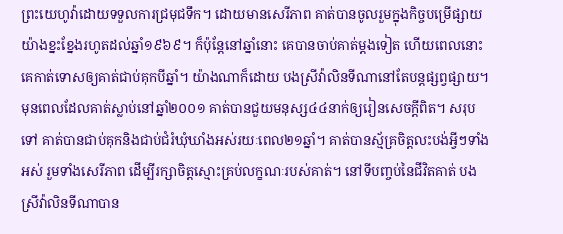ព្រះយេហូវ៉ាដោយទទួលការជ្រមុជទឹក។ ដោយមានសេរីភាព គាត់បានចូលរួមក្នុងកិច្ចបម្រើផ្សាយយ៉ាងខ្នះខ្នែងរហូតដល់ឆ្នាំ១៩៦៩។ ក៏ប៉ុន្តែនៅឆ្នាំនោះ គេបានចាប់គាត់ម្ដងទៀត ហើយពេលនោះគេកាត់ទោសឲ្យគាត់ជាប់គុកបីឆ្នាំ។ យ៉ាងណាក៏ដោយ បងស្រីវ៉ាលិនទីណានៅតែបន្តផ្សព្វផ្សាយ។ មុនពេលដែលគាត់ស្លាប់នៅឆ្នាំ២០០១ គាត់បានជួយមនុស្ស៤៤នាក់ឲ្យរៀនសេចក្ដីពិត។ សរុបទៅ គាត់បានជាប់គុកនិងជាប់ជំរំឃុំឃាំងអស់រយៈពេល២១ឆ្នាំ។ គាត់បានស្ម័គ្រចិត្តលះបង់អ្វីៗទាំងអស់ រួមទាំងសេរីភាព ដើម្បីរក្សាចិត្តស្មោះគ្រប់លក្ខណៈរបស់គាត់។ នៅទីបញ្ចប់នៃជីវិតគាត់ បងស្រីវ៉ាលិនទីណាបាន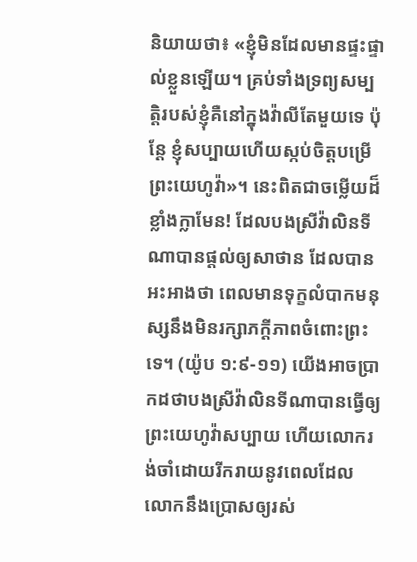និយាយថា៖ «ខ្ញុំមិនដែលមានផ្ទះផ្ទាល់ខ្លួនឡើយ។ គ្រប់ទាំងទ្រព្យសម្បត្ដិរបស់ខ្ញុំគឺនៅក្នុងវ៉ាលីតែមួយទេ ប៉ុន្តែ ខ្ញុំសប្បាយហើយស្កប់ចិត្តបម្រើព្រះយេហូវ៉ា»។ នេះពិតជាចម្លើយដ៏ខ្លាំងក្លាមែន! ដែលបងស្រីវ៉ាលិនទីណាបានផ្ដល់ឲ្យសាថាន ដែលបានអះអាងថា ពេលមានទុក្ខលំបាកមនុស្សនឹងមិនរក្សាភក្ដីភាពចំពោះព្រះទេ។ (យ៉ូប ១:៩-១១) យើងអាចប្រាកដថាបងស្រីវ៉ាលិនទីណាបានធ្វើឲ្យព្រះយេហូវ៉ាសប្បាយ ហើយលោករង់ចាំដោយរីករាយនូវពេលដែលលោកនឹងប្រោសឲ្យរស់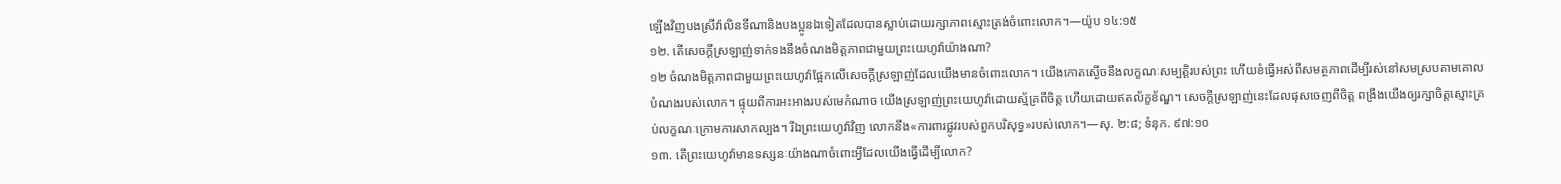ឡើងវិញបងស្រីវ៉ាលិនទីណានិងបងប្អូនឯទៀតដែលបានស្លាប់ដោយរក្សាភាពស្មោះត្រង់ចំពោះលោក។—យ៉ូប ១៤:១៥
១២. តើសេចក្ដីស្រឡាញ់ទាក់ទងនឹងចំណងមិត្តភាពជាមួយព្រះយេហូវ៉ាយ៉ាងណា?
១២ ចំណងមិត្តភាពជាមួយព្រះយេហូវ៉ាផ្អែកលើសេចក្ដីស្រឡាញ់ដែលយើងមានចំពោះលោក។ យើងកោតស្ងើចនឹងលក្ខណៈសម្បត្ដិរបស់ព្រះ ហើយខំធ្វើអស់ពីសមត្ថភាពដើម្បីរស់នៅសមស្របតាមគោលបំណងរបស់លោក។ ផ្ទុយពីការអះអាងរបស់មេកំណាច យើងស្រឡាញ់ព្រះយេហូវ៉ាដោយស្ម័គ្រពីចិត្ត ហើយដោយឥតល័ក្ខខ័ណ្ឌ។ សេចក្ដីស្រឡាញ់នេះដែលផុសចេញពីចិត្ត ពង្រឹងយើងឲ្យរក្សាចិត្តស្មោះគ្រប់លក្ខណៈក្រោមការសាកល្បង។ រីឯព្រះយេហូវ៉ាវិញ លោកនឹង«ការពារផ្លូវរបស់ពួកបរិសុទ្ធ»របស់លោក។—សុ. ២:៨; ទំនុក. ៩៧:១០
១៣. តើព្រះយេហូវ៉ាមានទស្សនៈយ៉ាងណាចំពោះអ្វីដែលយើងធ្វើដើម្បីលោក?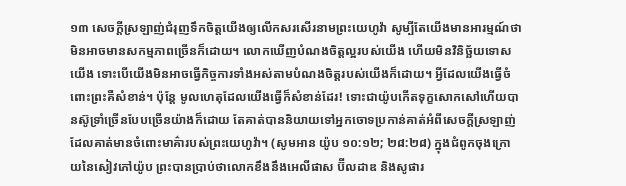១៣ សេចក្ដីស្រឡាញ់ជំរុញទឹកចិត្តយើងឲ្យលើកសរសើរនាមព្រះយេហូវ៉ា សូម្បីតែយើងមានអារម្មណ៍ថាមិនអាចមានសកម្មភាពច្រើនក៏ដោយ។ លោកឃើញបំណងចិត្តល្អរបស់យើង ហើយមិនវិនិច្ឆ័យទោសយើង ទោះបើយើងមិនអាចធ្វើកិច្ចការទាំងអស់តាមបំណងចិត្តរបស់យើងក៏ដោយ។ អ្វីដែលយើងធ្វើចំពោះព្រះគឺសំខាន់។ ប៉ុន្តែ មូលហេតុដែលយើងធ្វើក៏សំខាន់ដែរ! ទោះជាយ៉ូបកើតទុក្ខសោកសៅហើយបានស៊ូទ្រាំច្រើនបែបច្រើនយ៉ាងក៏ដោយ តែគាត់បាននិយាយទៅអ្នកចោទប្រកាន់គាត់អំពីសេចក្ដីស្រឡាញ់ដែលគាត់មានចំពោះមាគ៌ារបស់ព្រះយេហូវ៉ា។ (សូមអាន យ៉ូប ១០:១២; ២៨:២៨) ក្នុងជំពូកចុងក្រោយនៃសៀវភៅយ៉ូប ព្រះបានប្រាប់ថាលោកខឹងនឹងអេលីផាស ប៊ីលដាឌ និងសូផារ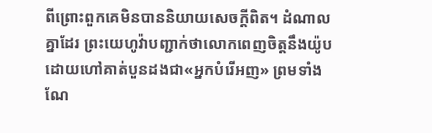ពីព្រោះពួកគេមិនបាននិយាយសេចក្ដីពិត។ ដំណាលគ្នាដែរ ព្រះយេហូវ៉ាបញ្ជាក់ថាលោកពេញចិត្តនឹងយ៉ូបដោយហៅគាត់បួនដងជា«អ្នកបំរើអញ» ព្រមទាំងណែ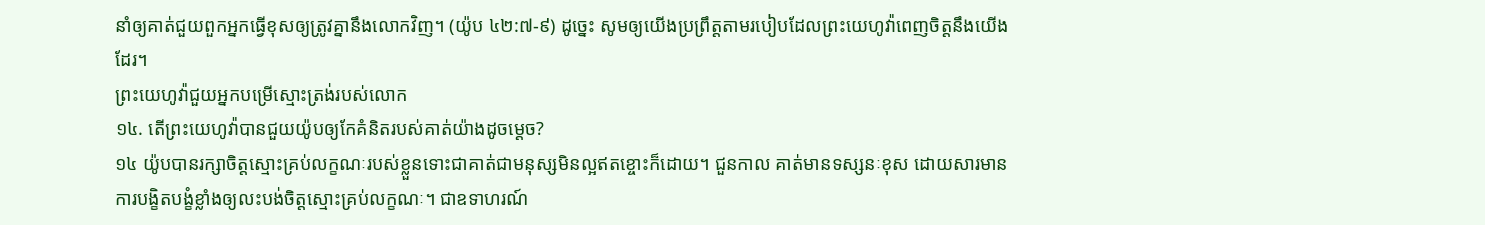នាំឲ្យគាត់ជួយពួកអ្នកធ្វើខុសឲ្យត្រូវគ្នានឹងលោកវិញ។ (យ៉ូប ៤២:៧-៩) ដូច្នេះ សូមឲ្យយើងប្រព្រឹត្តតាមរបៀបដែលព្រះយេហូវ៉ាពេញចិត្តនឹងយើងដែរ។
ព្រះយេហូវ៉ាជួយអ្នកបម្រើស្មោះត្រង់របស់លោក
១៤. តើព្រះយេហូវ៉ាបានជួយយ៉ូបឲ្យកែគំនិតរបស់គាត់យ៉ាងដូចម្ដេច?
១៤ យ៉ូបបានរក្សាចិត្តស្មោះគ្រប់លក្ខណៈរបស់ខ្លួនទោះជាគាត់ជាមនុស្សមិនល្អឥតខ្ចោះក៏ដោយ។ ជួនកាល គាត់មានទស្សនៈខុស ដោយសារមានការបង្ខិតបង្ខំខ្លាំងឲ្យលះបង់ចិត្តស្មោះគ្រប់លក្ខណៈ។ ជាឧទាហរណ៍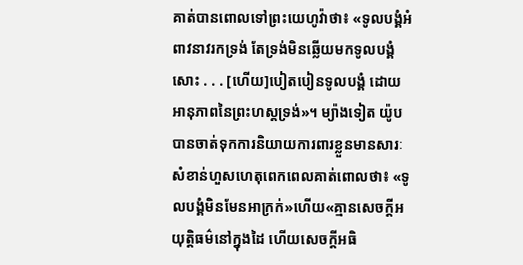គាត់បានពោលទៅព្រះយេហូវ៉ាថា៖ «ទូលបង្គំអំពាវនាវរកទ្រង់ តែទ្រង់មិនឆ្លើយមកទូលបង្គំសោះ . . . [ហើយ]បៀតបៀនទូលបង្គំ ដោយអានុភាពនៃព្រះហស្តទ្រង់»។ ម្យ៉ាងទៀត យ៉ូបបានចាត់ទុកការនិយាយការពារខ្លួនមានសារៈសំខាន់ហួសហេតុពេកពេលគាត់ពោលថា៖ «ទូលបង្គំមិនមែនអាក្រក់»ហើយ«គ្មានសេចក្ដីអយុត្ដិធម៌នៅក្នុងដៃ ហើយសេចក្ដីអធិ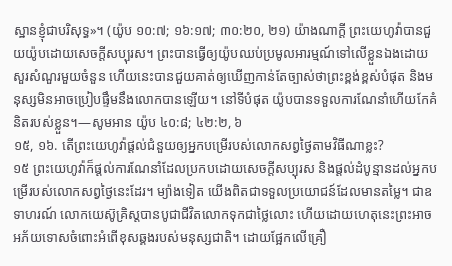ស្ឋានខ្ញុំជាបរិសុទ្ធ»។ (យ៉ូប ១០:៧; ១៦:១៧; ៣០:២០, ២១) យ៉ាងណាក្ដី ព្រះយេហូវ៉ាបានជួយយ៉ូបដោយសេចក្ដីសប្បុរស។ ព្រះបានធ្វើឲ្យយ៉ូបឈប់ប្រមូលអារម្មណ៍ទៅលើខ្លួនឯងដោយសួរសំណួរមួយចំនួន ហើយនេះបានជួយគាត់ឲ្យឃើញកាន់តែច្បាស់ថាព្រះខ្ពង់ខ្ពស់បំផុត និងមនុស្សមិនអាចប្រៀបផ្ទឹមនឹងលោកបានឡើយ។ នៅទីបំផុត យ៉ូបបានទទួលការណែនាំហើយកែគំនិតរបស់ខ្លួន។—សូមអាន យ៉ូប ៤០:៨; ៤២:២, ៦
១៥, ១៦. តើព្រះយេហូវ៉ាផ្ដល់ជំនួយឲ្យអ្នកបម្រើរបស់លោកសព្វថ្ងៃតាមវិធីណាខ្លះ?
១៥ ព្រះយេហូវ៉ាក៏ផ្ដល់ការណែនាំដែលប្រកបដោយសេចក្ដីសប្បុរស និងផ្ដល់ដំបូន្មានដល់អ្នកបម្រើរបស់លោកសព្វថ្ងៃនេះដែរ។ ម្យ៉ាងទៀត យើងពិតជាទទួលប្រយោជន៍ដែលមានតម្លៃ។ ជាឧទាហរណ៍ លោកយេស៊ូគ្រិស្តបានបូជាជីវិតលោកទុកជាថ្លៃលោះ ហើយដោយហេតុនេះព្រះអាចអភ័យទោសចំពោះអំពើខុសឆ្គងរបស់មនុស្សជាតិ។ ដោយផ្អែកលើគ្រឿ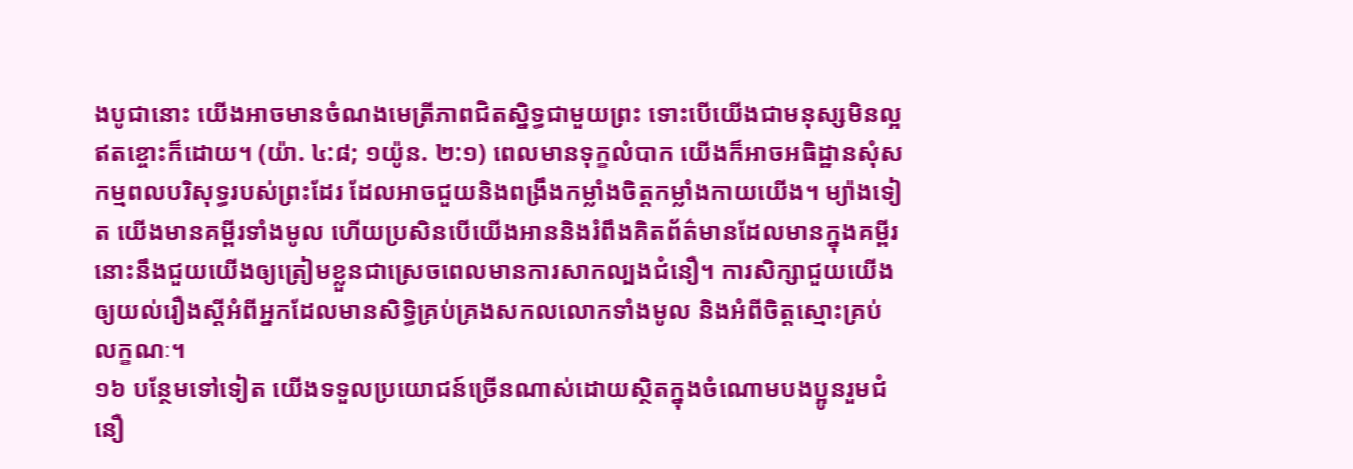ងបូជានោះ យើងអាចមានចំណងមេត្រីភាពជិតស្និទ្ធជាមួយព្រះ ទោះបើយើងជាមនុស្សមិនល្អឥតខ្ចោះក៏ដោយ។ (យ៉ា. ៤:៨; ១យ៉ូន. ២:១) ពេលមានទុក្ខលំបាក យើងក៏អាចអធិដ្ឋានសុំសកម្មពលបរិសុទ្ធរបស់ព្រះដែរ ដែលអាចជួយនិងពង្រឹងកម្លាំងចិត្តកម្លាំងកាយយើង។ ម្យ៉ាងទៀត យើងមានគម្ពីរទាំងមូល ហើយប្រសិនបើយើងអាននិងរំពឹងគិតព័ត៌មានដែលមានក្នុងគម្ពីរ នោះនឹងជួយយើងឲ្យត្រៀមខ្លួនជាស្រេចពេលមានការសាកល្បងជំនឿ។ ការសិក្សាជួយយើងឲ្យយល់រឿងស្តីអំពីអ្នកដែលមានសិទ្ធិគ្រប់គ្រងសកលលោកទាំងមូល និងអំពីចិត្តស្មោះគ្រប់លក្ខណៈ។
១៦ បន្ថែមទៅទៀត យើងទទួលប្រយោជន៍ច្រើនណាស់ដោយស្ថិតក្នុងចំណោមបងប្អូនរួមជំនឿ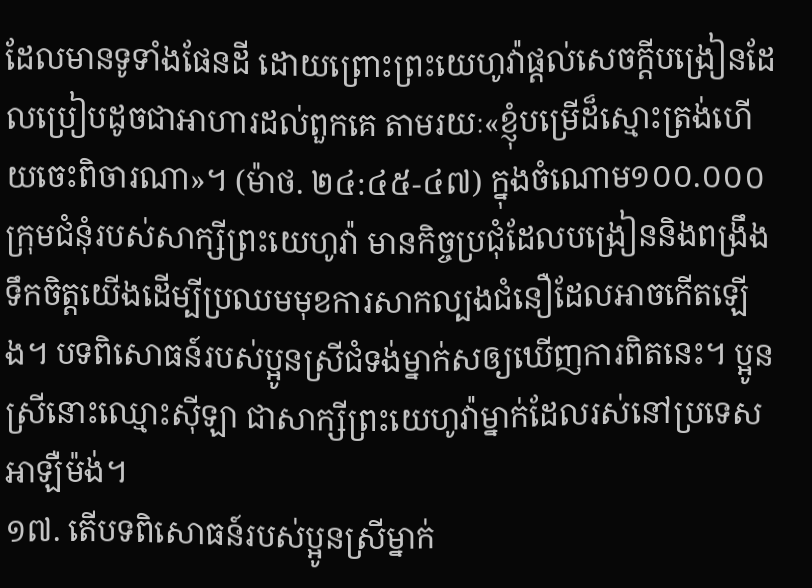ដែលមានទូទាំងផែនដី ដោយព្រោះព្រះយេហូវ៉ាផ្ដល់សេចក្ដីបង្រៀនដែលប្រៀបដូចជាអាហារដល់ពួកគេ តាមរយៈ«ខ្ញុំបម្រើដ៏ស្មោះត្រង់ហើយចេះពិចារណា»។ (ម៉ាថ. ២៤:៤៥-៤៧) ក្នុងចំណោម១០០.០០០ក្រុមជំនុំរបស់សាក្សីព្រះយេហូវ៉ា មានកិច្ចប្រជុំដែលបង្រៀននិងពង្រឹងទឹកចិត្តយើងដើម្បីប្រឈមមុខការសាកល្បងជំនឿដែលអាចកើតឡើង។ បទពិសោធន៍របស់ប្អូនស្រីជំទង់ម្នាក់សឲ្យឃើញការពិតនេះ។ ប្អូនស្រីនោះឈ្មោះស៊ីឡា ជាសាក្សីព្រះយេហូវ៉ាម្នាក់ដែលរស់នៅប្រទេសអាឡឺម៉ង់។
១៧. តើបទពិសោធន៍របស់ប្អូនស្រីម្នាក់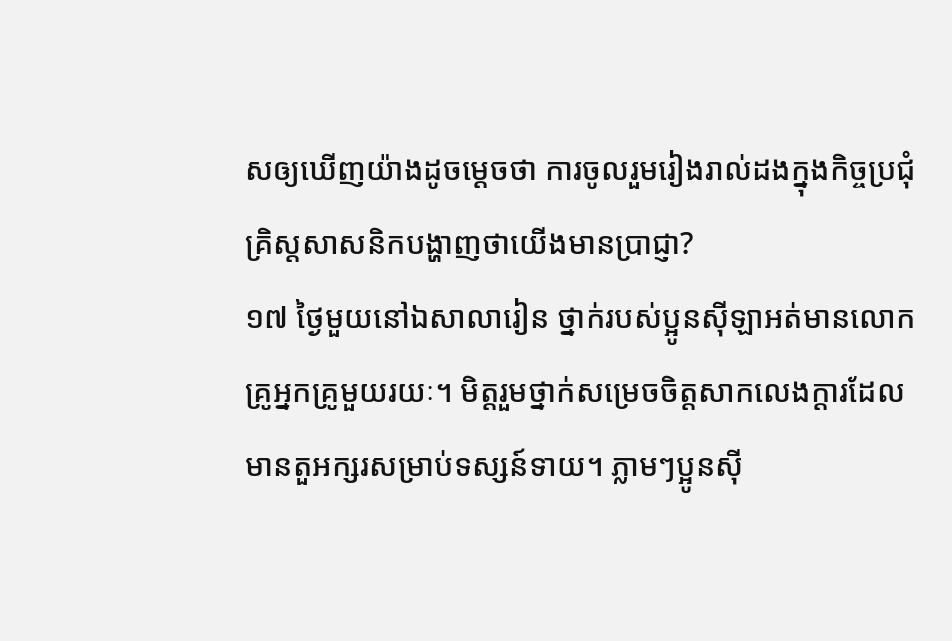សឲ្យឃើញយ៉ាងដូចម្ដេចថា ការចូលរួមរៀងរាល់ដងក្នុងកិច្ចប្រជុំគ្រិស្តសាសនិកបង្ហាញថាយើងមានប្រាជ្ញា?
១៧ ថ្ងៃមួយនៅឯសាលារៀន ថ្នាក់របស់ប្អូនស៊ីឡាអត់មានលោកគ្រូអ្នកគ្រូមួយរយៈ។ មិត្តរួមថ្នាក់សម្រេចចិត្តសាកលេងក្ដារដែលមានតួអក្សរសម្រាប់ទស្សន៍ទាយ។ ភ្លាមៗប្អូនស៊ី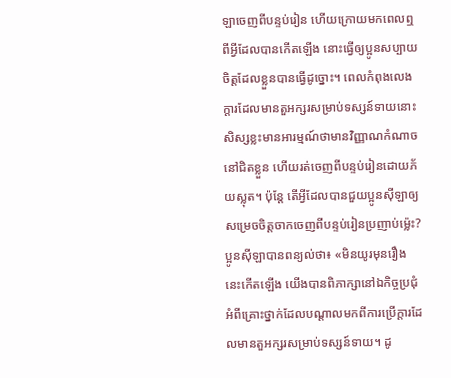ឡាចេញពីបន្ទប់រៀន ហើយក្រោយមកពេលឮពីអ្វីដែលបានកើតឡើង នោះធ្វើឲ្យប្អូនសប្បាយចិត្តដែលខ្លួនបានធ្វើដូច្នោះ។ ពេលកំពុងលេងក្ដារដែលមានតួអក្សរសម្រាប់ទស្សន៍ទាយនោះ សិស្សខ្លះមានអារម្មណ៍ថាមានវិញ្ញាណកំណាចនៅជិតខ្លួន ហើយរត់ចេញពីបន្ទប់រៀនដោយភ័យស្លុត។ ប៉ុន្តែ តើអ្វីដែលបានជួយប្អូនស៊ីឡាឲ្យសម្រេចចិត្តចាកចេញពីបន្ទប់រៀនប្រញាប់ម្ល៉េះ? ប្អូនស៊ីឡាបានពន្យល់ថា៖ «មិនយូរមុនរឿងនេះកើតឡើង យើងបានពិភាក្សានៅឯកិច្ចប្រជុំអំពីគ្រោះថ្នាក់ដែលបណ្ដាលមកពីការប្រើក្ដារដែលមានតួអក្សរសម្រាប់ទស្សន៍ទាយ។ ដូ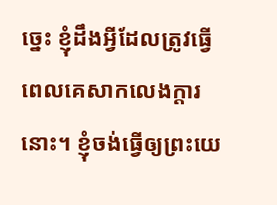ច្នេះ ខ្ញុំដឹងអ្វីដែលត្រូវធ្វើពេលគេសាកលេងក្ដារនោះ។ ខ្ញុំចង់ធ្វើឲ្យព្រះយេ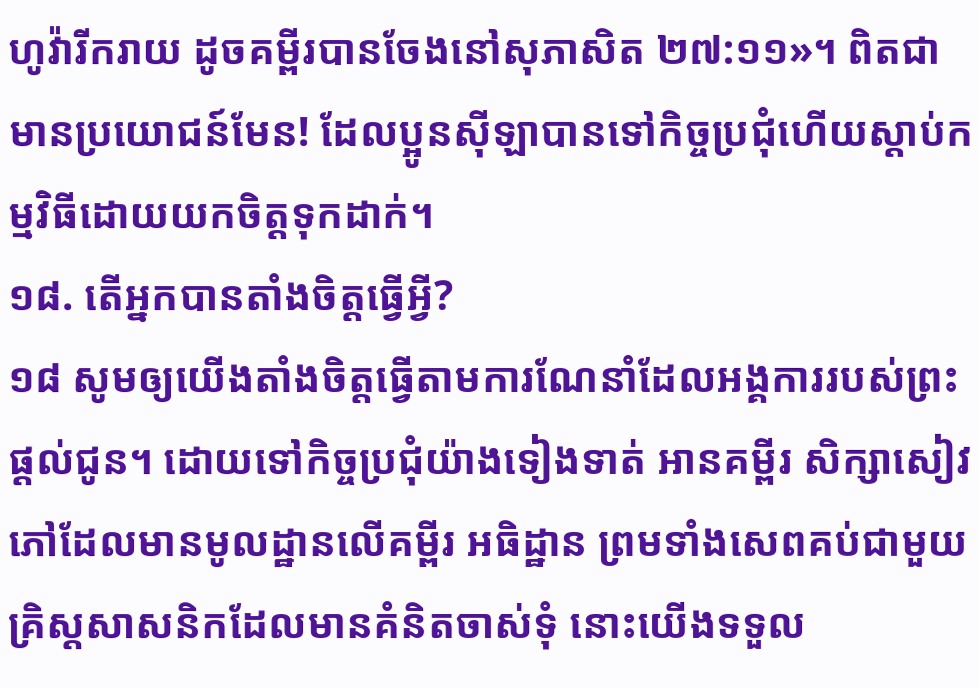ហូវ៉ារីករាយ ដូចគម្ពីរបានចែងនៅសុភាសិត ២៧:១១»។ ពិតជាមានប្រយោជន៍មែន! ដែលប្អូនស៊ីឡាបានទៅកិច្ចប្រជុំហើយស្ដាប់កម្មវិធីដោយយកចិត្តទុកដាក់។
១៨. តើអ្នកបានតាំងចិត្តធ្វើអ្វី?
១៨ សូមឲ្យយើងតាំងចិត្តធ្វើតាមការណែនាំដែលអង្គការរបស់ព្រះផ្ដល់ជូន។ ដោយទៅកិច្ចប្រជុំយ៉ាងទៀងទាត់ អានគម្ពីរ សិក្សាសៀវភៅដែលមានមូលដ្ឋានលើគម្ពីរ អធិដ្ឋាន ព្រមទាំងសេពគប់ជាមួយគ្រិស្តសាសនិកដែលមានគំនិតចាស់ទុំ នោះយើងទទួល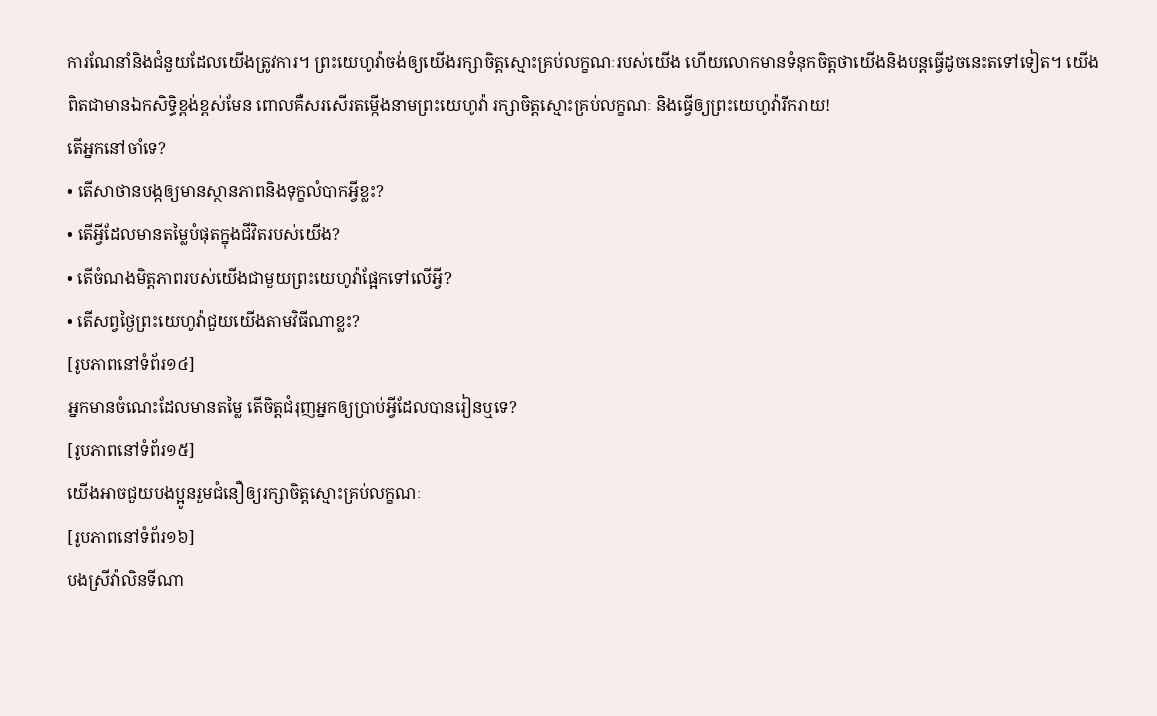ការណែនាំនិងជំនួយដែលយើងត្រូវការ។ ព្រះយេហូវ៉ាចង់ឲ្យយើងរក្សាចិត្តស្មោះគ្រប់លក្ខណៈរបស់យើង ហើយលោកមានទំនុកចិត្តថាយើងនិងបន្តធ្វើដូចនេះតទៅទៀត។ យើងពិតជាមានឯកសិទ្ធិខ្ពង់ខ្ពស់មែន ពោលគឺសរសើរតម្កើងនាមព្រះយេហូវ៉ា រក្សាចិត្តស្មោះគ្រប់លក្ខណៈ និងធ្វើឲ្យព្រះយេហូវ៉ារីករាយ!
តើអ្នកនៅចាំទេ?
• តើសាថានបង្កឲ្យមានស្ថានភាពនិងទុក្ខលំបាកអ្វីខ្លះ?
• តើអ្វីដែលមានតម្លៃបំផុតក្នុងជីវិតរបស់យើង?
• តើចំណងមិត្តភាពរបស់យើងជាមួយព្រះយេហូវ៉ាផ្អែកទៅលើអ្វី?
• តើសព្វថ្ងៃព្រះយេហូវ៉ាជួយយើងតាមវិធីណាខ្លះ?
[រូបភាពនៅទំព័រ១៤]
អ្នកមានចំណេះដែលមានតម្លៃ តើចិត្តជំរុញអ្នកឲ្យប្រាប់អ្វីដែលបានរៀនឬទេ?
[រូបភាពនៅទំព័រ១៥]
យើងអាចជួយបងប្អូនរួមជំនឿឲ្យរក្សាចិត្តស្មោះគ្រប់លក្ខណៈ
[រូបភាពនៅទំព័រ១៦]
បងស្រីវ៉ាលិនទីណា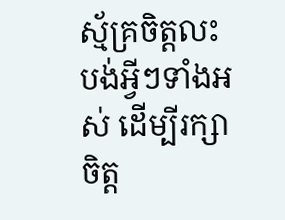ស្ម័គ្រចិត្តលះបង់អ្វីៗទាំងអស់ ដើម្បីរក្សាចិត្ត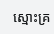ស្មោះគ្រ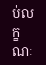ប់លក្ខណៈ